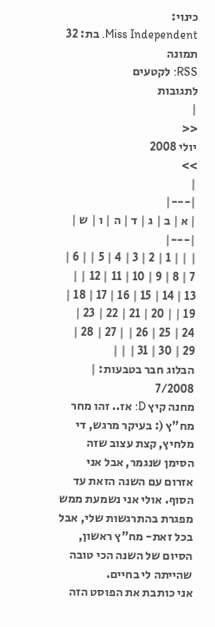כינוי:
Miss Independent. בת: 32 תמונה
RSS: לקטעים
לתגובות
|
<<
יולי 2008
>>
|
|---|
| א | ב | ג | ד | ה | ו | ש |
|---|
| | | 1 | 2 | 3 | 4 | 5 | | 6 | 7 | 8 | 9 | 10 | 11 | 12 | | 13 | 14 | 15 | 16 | 17 | 18 | 19 | | 20 | 21 | 22 | 23 | 24 | 25 | 26 | | 27 | 28 | 29 | 30 | 31 | | |
הבלוג חבר בטבעות: | 7/2008
מחנה קיץ D: אז.. זהו מחר מח"ץ (: בעיקר מרגש, די מלחיץ, קצת עצוב שזה הסימן שנגמר, אבל אני אזרום עם השנה הזאת עד הסוף. אולי אני נשמעת ממש מפגרת בהתרגשות שלי, אבל בכל זאת- מח"ץ ראשון, הסיום של השנה הכי טובה שהייתה לי בחיים.
אני כותבת את הפוסט הזה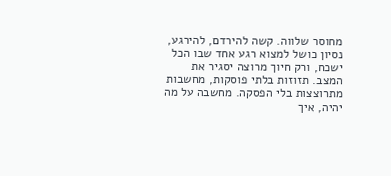מחוסר שלווה. קשה להירדם, להירגע, נסיון כושל למצוא רגע אחד שבו הכל ישכח, ורק חיוך מרוצה יסגיר את המצב. תזוזות בלתי פוסקות, מחשבות מתרוצצות בלי הפסקה. מחשבה על מה יהיה, איך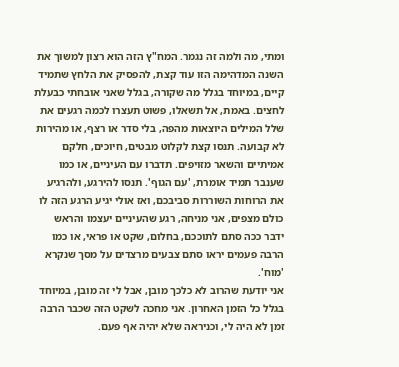ומתי, מה ולמה זה נגמר. המח"ץ הזה הוא רצון למשוך את השנה המדהימה הזו עוד קצת, להפסיק את הלחץ שתמיד קיים, במיוחד בגלל מה שקורה, בגלל שאני אובחתי כבעלת לחצים. באמת, אל תשאלו, פשוט תעצרו לכמה רגעים את שלל המילים היוצאות מהפה, בלי סדר או רצף, או מהירות לא קבועה. תנסו קצת לקלוט מבטים, חיוכים, חלקם אמיתיים והשאר מזויפים. תדברו עם העיניים, או כמו שענבר תמיד אומרת, 'עם הגוף'. תנסו להירגע, ולהרגיע את הרוחות השוררות סביבכם, ואז אולי יגיע הרגע הזה לו כולם מצפים, אני מניחה, רגע שהעיניים יעצמו והראש ידבר ככה סתם לתוככם, בחלום, שקט או פראי, או כמו הרבה פעמים יראו סתם צבעים מרצדים על מסך שנקרא 'מוח'.
אני יודעת שהרוב לא כלכך מובן, אבל לי זה מובן, במיוחד בגלל כל הזמן האחרון. אני מחכה לשקט הזה שכבר הרבה זמן לא היה לי, וכניראה שלא יהיה אף פעם.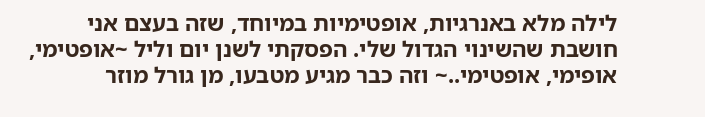לילה מלא באנרגיות, אופטימיות במיוחד, שזה בעצם אני חושבת שהשינוי הגדול שלי. הפסקתי לשנן יום וליל ~אופטימי, אופימי, אופטימי..~ וזה כבר מגיע מטבעו, מן גורל מוזר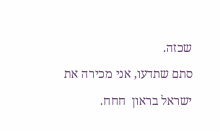שכזה.
סתם שתדעו, אני מכירה את ישראל בראון  חחח.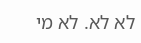לא לא. לא מי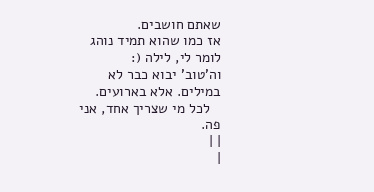שאתם חושבים.
אז כמו שהוא תמיד נוהג לומר לי, לילה (:
וה'טוב' יבוא כבר לא במילים. אלא בארועים.
   לכל מי שצריך אחד, אני פה.
| |
|